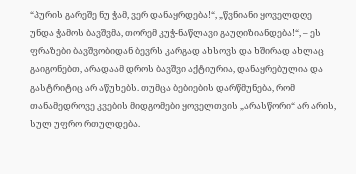“პურის გარეშე ნუ ჭამ, ვერ დანაყრდება!“, „წვნიანი ყოველდღე უნდა ჭამოს ბავშვმა, თორემ კუჭ-ნაწლავი გაუღიზიანდება!“, – ეს ფრაზები ბავშვობიდან ბევრს კარგად ახსოვს და ხშირად ახლაც გაიგონებთ, არადაამ დროს ბავშვი აქტიურია, დანაყრებულია და გასტრიტიც არ აწუხებს. თუმცა ბებიების დარწმუნება, რომ თანამედროვე კვების მიდგომები ყოველთვის „არასწორი“ არ არის, სულ უფრო რთულდება.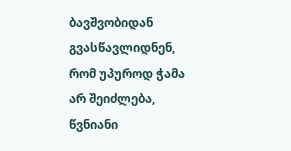ბავშვობიდან გვასწავლიდნენ, რომ უპუროდ ჭამა არ შეიძლება, წვნიანი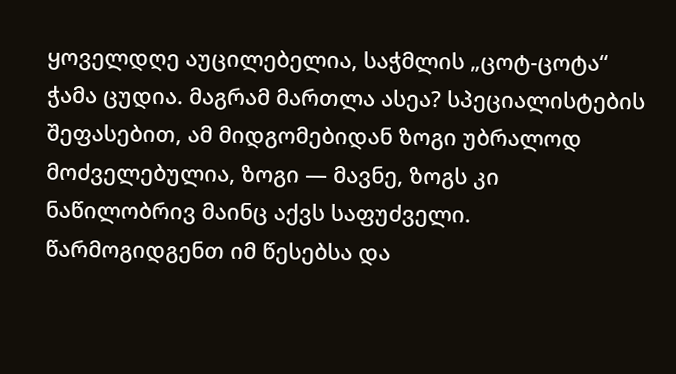ყოველდღე აუცილებელია, საჭმლის „ცოტ-ცოტა“ ჭამა ცუდია. მაგრამ მართლა ასეა? სპეციალისტების შეფასებით, ამ მიდგომებიდან ზოგი უბრალოდ მოძველებულია, ზოგი — მავნე, ზოგს კი ნაწილობრივ მაინც აქვს საფუძველი.
წარმოგიდგენთ იმ წესებსა და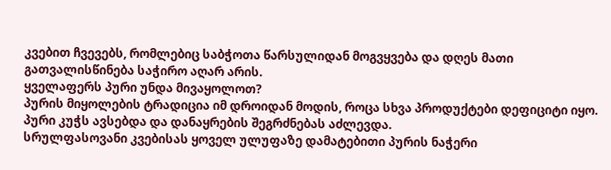კვებით ჩვევებს, რომლებიც საბჭოთა წარსულიდან მოგვყვება და დღეს მათი გათვალისწინება საჭირო აღარ არის.
ყველაფერს პური უნდა მივაყოლოთ?
პურის მიყოლების ტრადიცია იმ დროიდან მოდის, როცა სხვა პროდუქტები დეფიციტი იყო. პური კუჭს ავსებდა და დანაყრების შეგრძნებას აძლევდა.
სრულფასოვანი კვებისას ყოველ ულუფაზე დამატებითი პურის ნაჭერი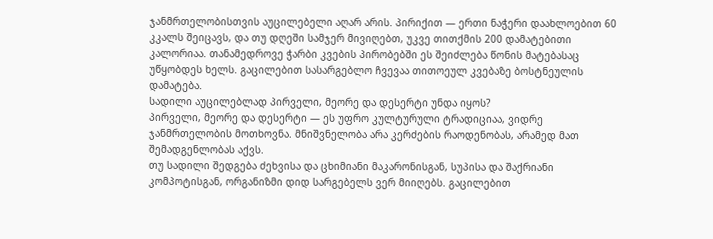ჯანმრთელობისთვის აუცილებელი აღარ არის. პირიქით — ერთი ნაჭერი დაახლოებით 60 კკალს შეიცავს, და თუ დღეში სამჯერ მივიღებთ, უკვე თითქმის 200 დამატებითი კალორიაა. თანამედროვე ჭარბი კვების პირობებში ეს შეიძლება წონის მატებასაც უწყობდეს ხელს. გაცილებით სასარგებლო ჩვევაა თითოეულ კვებაზე ბოსტნეულის დამატება.
სადილი აუცილებლად პირველი, მეორე და დესერტი უნდა იყოს?
პირველი, მეორე და დესერტი — ეს უფრო კულტურული ტრადიციაა, ვიდრე ჯანმრთელობის მოთხოვნა. მნიშვნელობა არა კერძების რაოდენობას, არამედ მათ შემადგენლობას აქვს.
თუ სადილი შედგება ძეხვისა და ცხიმიანი მაკარონისგან, სუპისა და შაქრიანი კომპოტისგან, ორგანიზმი დიდ სარგებელს ვერ მიიღებს. გაცილებით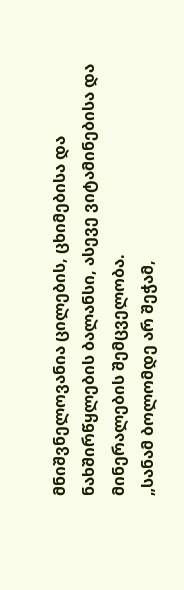მნიშვნელოვანია ცილების, ცხიმებისა და ნახშირწყლების ბალანსი, ასევე ვიტამინებისა და მინერალების შემცველობა.
„სანამ ბოლომდე არ შეჭამ,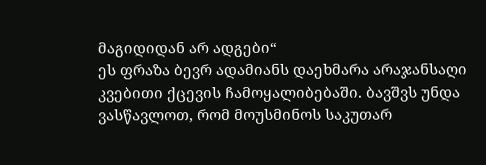მაგიდიდან არ ადგები“
ეს ფრაზა ბევრ ადამიანს დაეხმარა არაჯანსაღი კვებითი ქცევის ჩამოყალიბებაში. ბავშვს უნდა ვასწავლოთ, რომ მოუსმინოს საკუთარ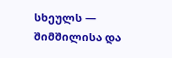სხეულს — შიმშილისა და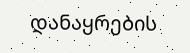დანაყრების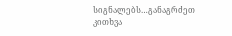სიგნალებს…განაგრძეთ კითხვა